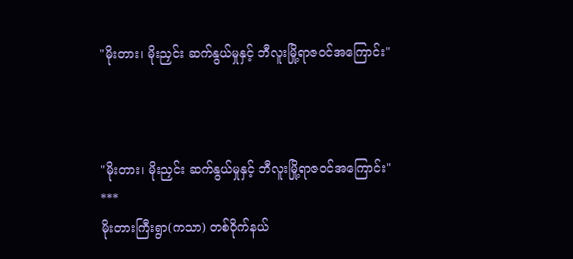"မိုးတား၊ မိုးညှင်း ဆက်နွယ်မှုနှင့် ဘီလူးမြို့ရာဇဝင်အကြောင်း"



"မိုးတား၊ မိုးညှင်း ဆက်နွယ်မှုနှင့် ဘီလူးမြို့ရာဇဝင်အကြောင်း"
***
မိုးတားကြီးရွာ(ကသာ) တစ်ဝိုက်နယ်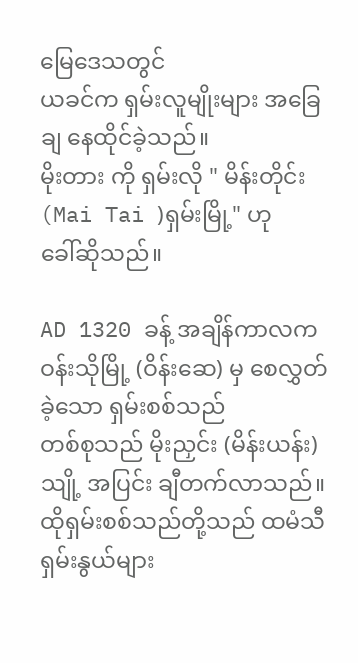မြေဒေသတွင်
ယခင်က ရှမ်းလူမျိုးများ အခြေချ နေထိုင်ခဲ့သည်။
မိုးတား ကို ရှမ်းလို " မိန်းတိုင်း(Mai Tai )ရှမ်းမြို့" ဟု
ခေါ်ဆိုသည်။

AD 1320 ခန့် အချိန်ကာလက
ဝန်းသိုမြို့ (ဝိန်းဆေ) မှ စေလွှတ်ခဲ့သော ရှမ်းစစ်သည်
တစ်စုသည် မိုးညှင်း (မိန်းယန်း)သျို့ အပြင်း ချီတက်လာသည်။ ထိုရှမ်းစစ်သည်တို့သည် ထမံသီ ရှမ်းနွယ်များ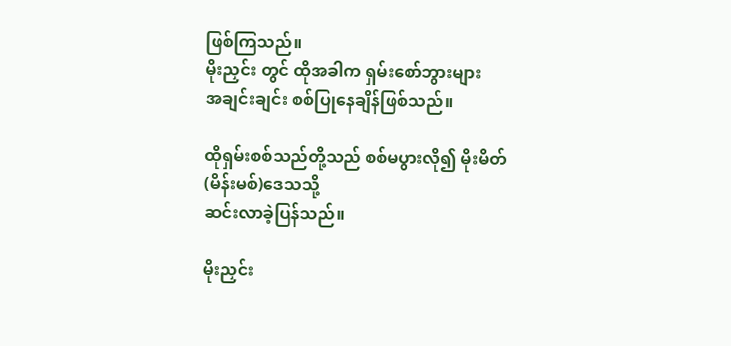ဖြစ်ကြသည်။
မိုးညှင်း တွင် ထိုအခါက ရှမ်းစော်ဘွားများ
အချင်းချင်း စစ်ပြုနေချိန်ဖြစ်သည်။

ထိုရှမ်းစစ်သည်တို့သည် စစ်မပွားလို၍ မိုးမိတ်(မိန်းမစ်)ဒေသသို့
ဆင်းလာခဲ့ပြန်သည်။

မိုးညှင်း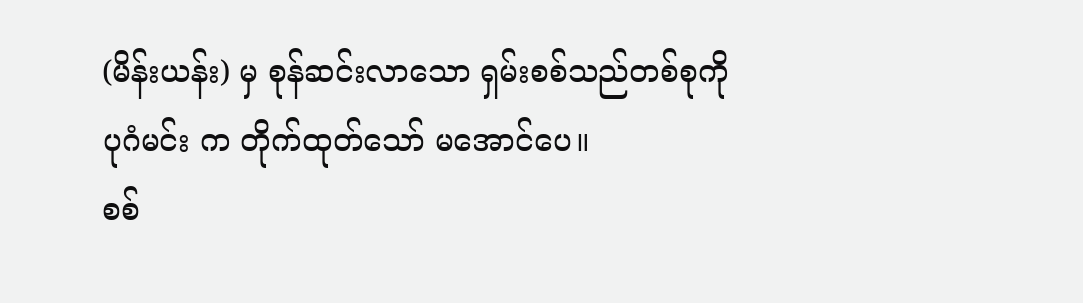(မိန်းယန်း) မှ စုန်ဆင်းလာသော ရှမ်းစစ်သည်တစ်စုကို
ပုဂံမင်း က တိုက်ထုတ်သော် မအောင်ပေ။
စစ်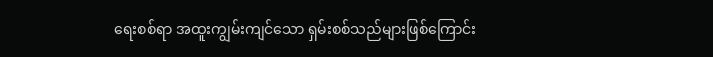ရေးစစ်ရာ အထူးကျွမ်းကျင်သော ရှမ်းစစ်သည်များဖြစ်ကြောင်း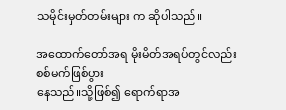သမိုင်းမှတ်တမ်းများ က ဆိုပါသည်။

အထောက်တော်အရ မိုးမိတ်အရပ်တွင်လည်း စစ်မက်ဖြစ်ပွား
နေသည်။သို့ဖြစ်၍ ရောက်ရာအ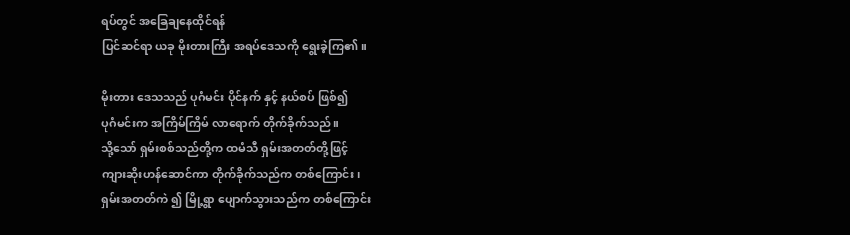ရပ်တွင် အခြေချနေထိုင်ရန်
ပြင်ဆင်ရာ ယခု မိုးတားကြီး အရပ်ဒေသကို ရွေးခဲ့ကြ၏။

မိုးတား ဒေသသည် ပုဂံမင်း ပိုင်နက် နှင့် နယ်စပ် ဖြစ်၍
ပုဂံမင်းက အကြိမ်ကြိမ် လာရောက် တိုက်ခိုက်သည်။
သို့သော် ရှမ်းစစ်သည်တို့က ထမံသီ ရှမ်းအတတ်တို့ဖြင့်
ကျားဆိုးဟန်ဆောင်ကာ တိုက်ခိုက်သည်က တစ်ကြောင်း၊
ရှမ်းအတတ်ကဲ ၍ မြို့ရွာ ပျောက်သွားသည်က တစ်ကြောင်း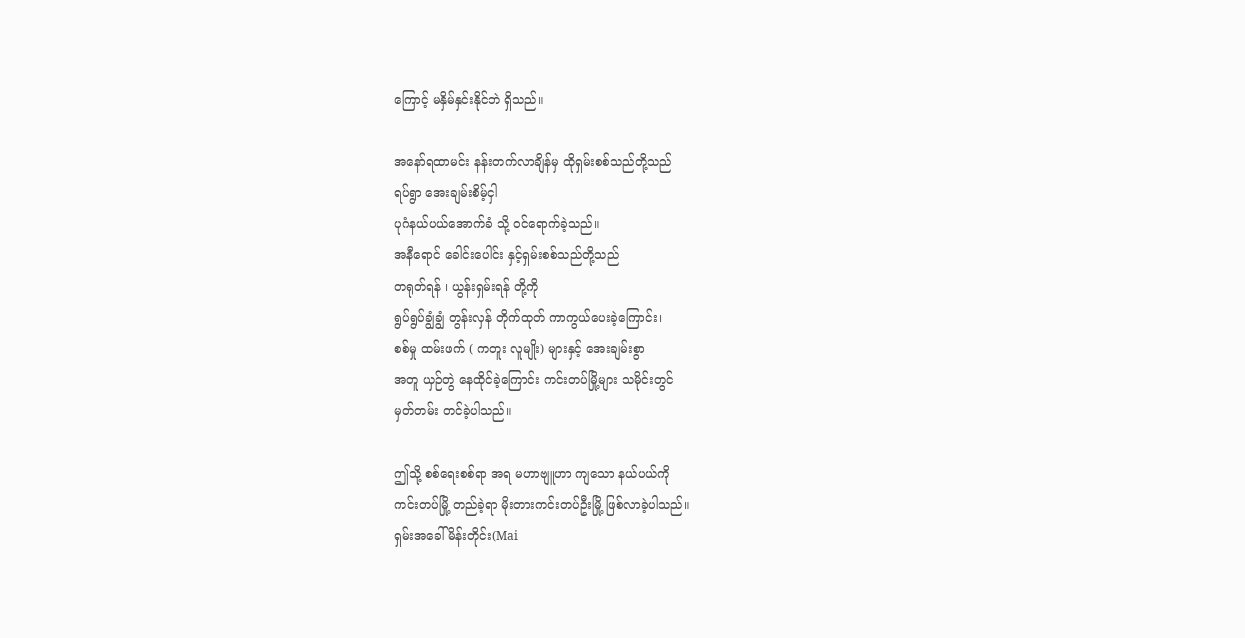ကြောင့် မနှိမ်နှင်းနိုင်ဘဲ ရှိသည်။

အနော်ရထာမင်း နန်းတက်လာချိန်မှ ထိုရှမ်းစစ်သည်တို့သည်
ရပ်ရွာ အေးချမ်းစိမ့်ငှါ
ပုဂံနယ်ပယ်အောက်ခံ သို့ ဝင်ရောက်ခဲ့သည်။
အနီရောင် ခေါင်းပေါင်း နှင့်ရှမ်းစစ်သည်တို့သည်
တရုတ်ရန် ၊ ယွန်းရှမ်းရန် တို့ကို
ရွပ်ရွပ်ချွံချွံ တွန်းလှန် တိုက်ထုတ် ကာကွယ်ပေးခဲ့ကြောင်း၊
စစ်မှု ထမ်းဖက် ( ကတူး လူမျိုး) များနှင့် အေးချမ်းစွာ
အတူ ယှဉ်တွဲ နေထိုင်ခဲ့ကြောင်း ကင်းတပ်မြို့များ သမိုင်းတွင်
မှတ်တမ်း တင်ခဲ့ပါသည်။

ဤသို့ စစ်ရေးစစ်ရာ အရ မဟာဗျူဟာ ကျသော နယ်ပယ်ကို
ကင်းတပ်မြို့ တည်ခဲ့ရာ မိုးတားကင်းတပ်ဦးမြို့ ဖြစ်လာခဲ့ပါသည်။
ရှမ်းအခေါ် မိန်းတိုင်း(Mai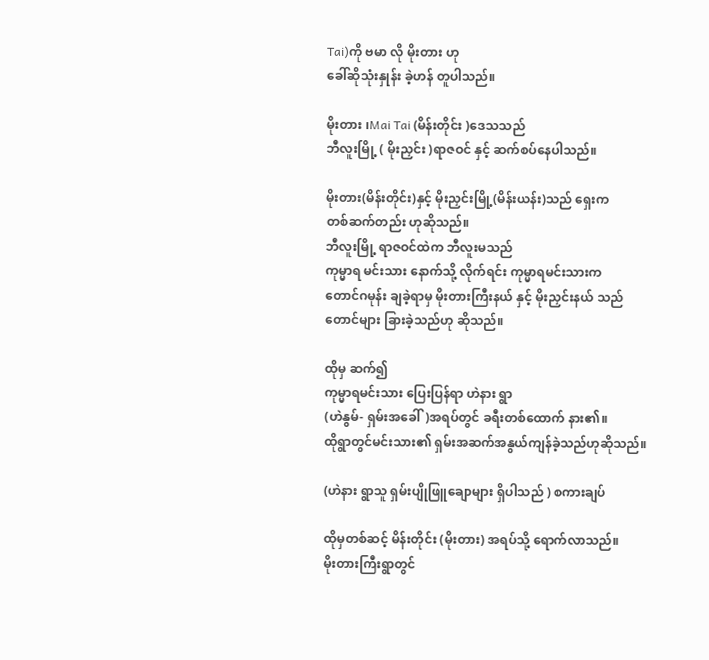Tai)ကို ဗမာ လို မိုးတား ဟု
ခေါ်ဆိုသုံးနှုန်း ခဲ့ဟန် တူပါသည်။

မိုးတား ၊Mai Tai (မိန်းတိုင်း )ဒေသသည်
ဘီလူးမြို့ ( မိုးညှင်း )ရာဇဝင် နှင့် ဆက်စပ်နေပါသည်။

မိုးတား(မိန်းတိုင်း)နှင့် မိုးညှင်းမြို့(မိန်းယန်း)သည် ရှေးက
တစ်ဆက်တည်း ဟုဆိုသည်။
ဘီလူးမြို့ ရာဇဝင်ထဲက ဘီလူးမသည်
ကုမ္မာရ မင်းသား နောက်သို့ လိုက်ရင်း ကုမ္မာရမင်းသားက
တောင်ဂမုန်း ချခဲ့ရာမှ မိုးတားကြီးနယ် နှင့် မိုးညှင်းနယ် သည်
တောင်များ ခြားခဲ့သည်ဟု ဆိုသည်။

ထိုမှ ဆက်၍
ကုမ္မာရမင်းသား ပြေးပြန်ရာ ဟဲနား ရွာ
(ဟဲနွမ်- ရှမ်းအခေါ်)အရပ်တွင် ခရီးတစ်ထောက် နား၏။
ထိုရွာတွင်မင်းသား၏ ရှမ်းအဆက်အနွယ်ကျန်ခဲ့သည်ဟုဆိုသည်။

(ဟဲနား ရွာသူ ရှမ်းပျိုဖြူချောများ ရှိပါသည် ) စကားချပ်

ထိုမှတစ်ဆင့် မိန်းတိုင်း (မိုးတား) အရပ်သို့ ရောက်လာသည်။
မိုးတားကြီးရွာတွင်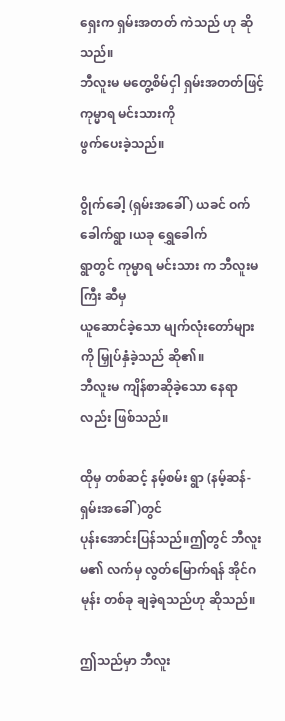ရှေးက ရှမ်းအတတ် ကဲသည် ဟု ဆိုသည်။
ဘီလူးမ မတွေ့စိမ်ငှါ ရှမ်းအတတ်ဖြင့် ကုမ္မာရ မင်းသားကို
ဖွက်ပေးခဲ့သည်။

ဝွိုက်ခေါ့ (ရှမ်းအခေါ် ) ယခင် ဝက်ခေါက်ရွာ ၊ယခု ရွှေခေါက်
ရွာတွင် ကုမ္မာရ မင်းသား က ဘီလူးမကြီး ဆီမှ
ယူဆောင်ခဲ့သော မျက်လုံးတော်များကို မြှုပ်နှံခဲ့သည် ဆို၏။
ဘီလူးမ ကျိန်စာဆိုခဲ့သော နေရာလည်း ဖြစ်သည်။

ထိုမှ တစ်ဆင့် နမ့်စမ်း ရွာ (နမ့်ဆန်-ရှမ်းအခေါ် )တွင်
ပုန်းအောင်းပြန်သည်။ဤတွင် ဘီလူးမ၏ လက်မှ လွတ်မြောက်ရန် အိုင်ဂမုန်း တစ်ခု ချခဲ့ရသည်ဟု ဆိုသည်။

ဤသည်မှာ ဘီလူး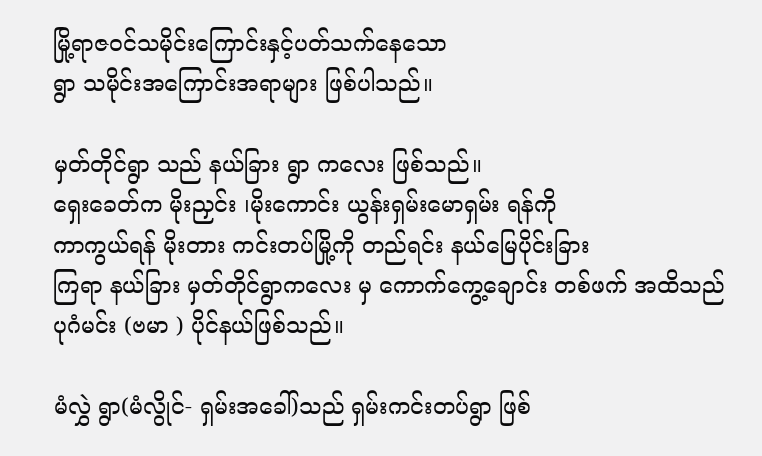မြို့ရာဇဝင်သမိုင်းကြောင်းနှင့်ပတ်သက်နေသော
ရွာ သမိုင်းအကြောင်းအရာများ ဖြစ်ပါသည်။

မှတ်တိုင်ရွာ သည် နယ်ခြား ရွာ ကလေး ဖြစ်သည်။
ရှေးခေတ်က မိုးညှင်း ၊မိုးကောင်း ယွန်းရှမ်းမောရှမ်း ရန်ကို
ကာကွယ်ရန် မိုးတား ကင်းတပ်မြို့ကို တည်ရင်း နယ်မြေပိုင်းခြား
ကြရာ နယ်ခြား မှတ်တိုင်ရွာကလေး မှ ကောက်ကွေ့ချောင်း တစ်ဖက် အထိသည် ပုဂံမင်း (ဗမာ ) ပိုင်နယ်ဖြစ်သည်။

မံလွှဲ ရွာ(မံလွိုင်- ရှမ်းအခေါ်)သည် ရှမ်းကင်းတပ်ရွာ ဖြစ်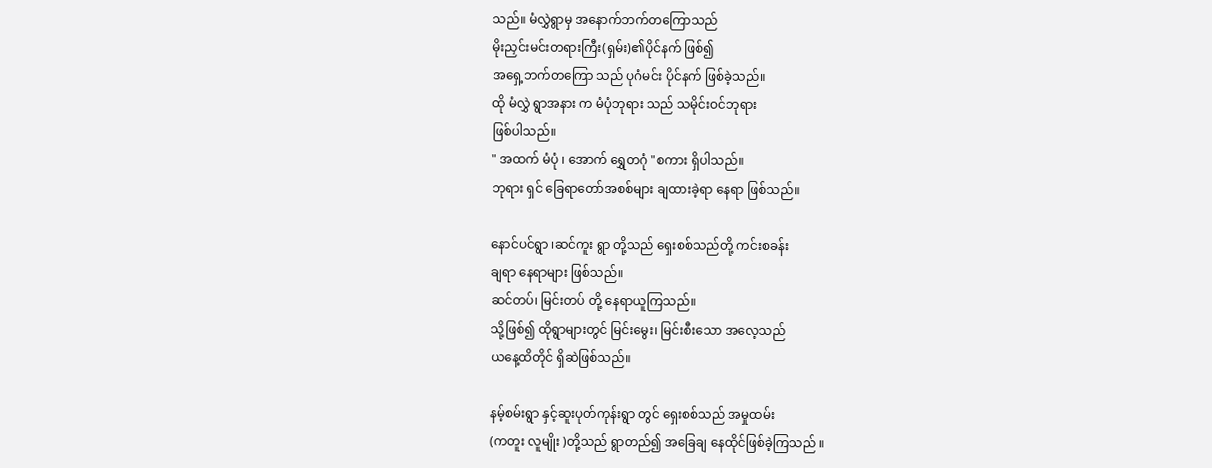သည်။ မံလွှဲရွာမှ အနောက်ဘက်တကြောသည်
မိုးညှင်းမင်းတရားကြီး(ရှမ်း)၏ပိုင်နက် ဖြစ်၍
အရှေ့ဘက်တကြော သည် ပုဂံမင်း ပိုင်နက် ဖြစ်ခဲ့သည်။
ထို မံလွှဲ ရွာအနား က မံပုံဘုရား သည် သမိုင်းဝင်ဘုရား
ဖြစ်ပါသည်။
" အထက် မံပုံ ၊ အောက် ရွှေတဂုံ "စကား ရှိပါသည်။
ဘုရား ရှင် ခြေရာတော်အစစ်များ ချထားခဲ့ရာ နေရာ ဖြစ်သည်။

နောင်ပင်ရွာ ၊ဆင်ကူး ရွာ တို့သည် ရှေးစစ်သည်တို့ ကင်းစခန်း
ချရာ နေရာများ ဖြစ်သည်။
ဆင်တပ်၊ မြင်းတပ် တို့ နေရာယူကြသည်။
သို့ဖြစ်၍ ထိုရွာများတွင် မြင်းမွေး၊ မြင်းစီးသော အလေ့သည်
ယနေ့ထိတိုင် ရှိဆဲဖြစ်သည်။

နမ့်စမ်းရွာ နှင့်ဆူးပုတ်ကုန်းရွာ တွင် ရှေးစစ်သည် အမှုထမ်း
(ကတူး လူမျိုး )တို့သည် ရွာတည်၍ အခြေချ နေထိုင်ဖြစ်ခဲ့ကြသည် ။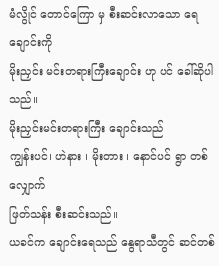မံလွိုင် တောင်ကြော မှ စီးဆင်းလာသော ရေချောင်းကို
မိုးညှင်း မင်းတရားကြီးချောင်း ဟု ပင် ခေါ်ဆိုပါသည်။
မိုးညှင်းမင်းတရားကြီး ချောင်းသည်
ကျွန်းပင်၊ ဟဲနား ၊ မိုးတား ၊ နောင်ပင် ရွာ တစ်လျှောက်
ဖြတ်သန်း စီးဆင်းသည်။
ယခင်က ချောင်းရေသည် နွေရာသီတွင် ဆင်တစ်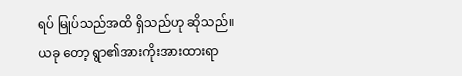ရပ် မြုပ်သည်အထိ ရှိသည်ဟု ဆိုသည်။
ယခု တော့ ရွာ၏အားကိုးအားထားရာ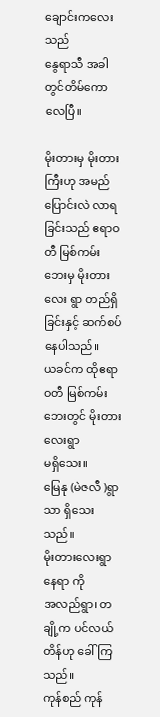ချောင်းကလေးသည်
နွေရာသီ အခါတွင်တိမ်ကောလေပြီ။

မိုးတားမှ မိုးတားကြီးဟု အမည် ပြောင်းလဲ လာရခြင်းသည် ဧရာဝတီ မြစ်ကမ်းဘေးမှ မိုးတားလေး ရွာ တည်ရှိခြင်းနှင့် ဆက်စပ်နေပါသည်။
ယခင်က ထိုဧရာဝတီ မြစ်ကမ်းဘေးတွင် မိုးတားလေးရွာ
မရှိသေး။
မြေနု (မဲဇလီ )ရွာ သာ ရှိသေးသည်။
မိုးတားလေးရွာ နေရာ ကို
အလည်ရွာ၊ တချို့က ပင်လယ်တိန်ဟု ခေါ်ကြသည်။
ကုန်စည် ကုန်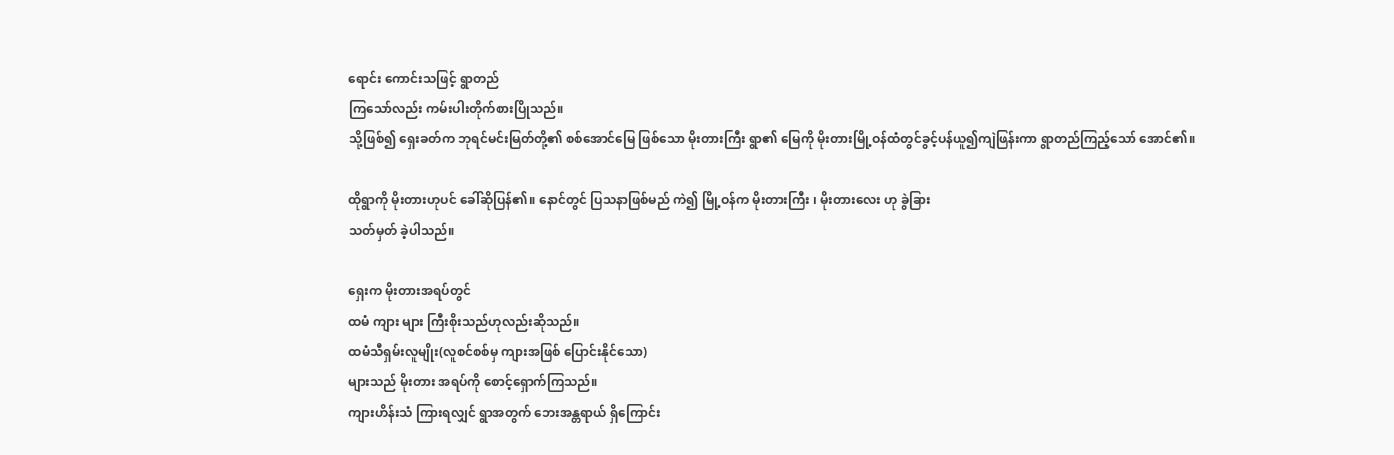ရောင်း ကောင်းသဖြင့် ရွာတည်
ကြသော်လည်း ကမ်းပါးတိုက်စားပြိုသည်။
သို့ဖြစ်၍ ရှေးခတ်က ဘုရင်မင်းမြတ်တို့၏ စစ်အောင်မြေ ဖြစ်သော မိုးတားကြီး ရွာ၏ မြေကို မိုးတားမြို့ဝန်ထံတွင်ခွင့်ပန်ယူ၍ကျဲဖြန်းကာ ရွာတည်ကြည့်သော် အောင်၏။

ထိုရွာကို မိုးတားဟုပင် ခေါ်ဆိုပြန်၏။ နောင်တွင် ပြသနာဖြစ်မည် ကဲ၍ မြို့ဝန်က မိုးတားကြီး ၊ မိုးတားလေး ဟု ခွဲခြား
သတ်မှတ် ခဲ့ပါသည်။

ရှေးက မိုးတားအရပ်တွင်
ထမံ ကျား များ ကြီးစိုးသည်ဟုလည်းဆိုသည်။
ထမံသီရှမ်းလူမျိုး(လူစင်စစ်မှ ကျားအဖြစ် ပြောင်းနိုင်သော)
များသည် မိုးတား အရပ်ကို စောင့်ရှောက်ကြသည်။
ကျားဟိန်းသံ ကြားရလျှင် ရွာအတွက် ဘေးအန္တရာယ် ရှိကြောင်း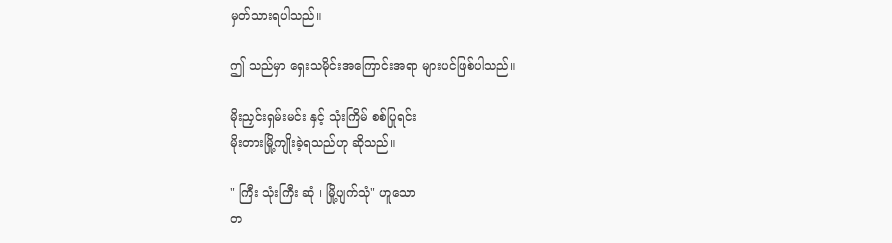မှတ်သားရပါသည်။

ဤ သည်မှာ ရှေးသမိုင်းအကြောင်းအရာ များပင်ဖြစ်ပါသည်။

မိုးညှင်းရှမ်းမင်း နှင့် သုံးကြိမ် စစ်ပြုရင်း
မိုးတားမြို့ကျိုးခဲ့ရသည်ဟု ဆိုသည်။

" ကြီး သုံးကြီး ဆုံ ၊ မြို့ပျက်သုံ" ဟူသော
တ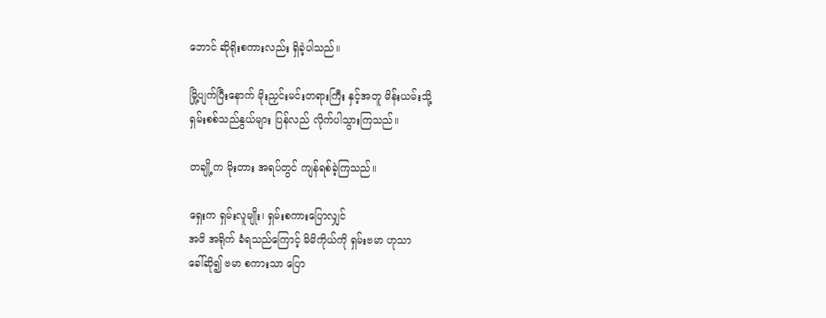ဘောင် ဆိုရိုးစကားလည်း ရှိခဲ့ပါသည်။

မြို့ပျက်ပြီးနောက် မိုးညှင်းမင်းတရားကြီး နှင့်အတူ မိန်းယမ်းသို့
ရှမ်းစစ်သည်နွယ်များ ပြန်လည် လိုက်ပါသွားကြသည်။

တချို့က မိုးတား အရပ်တွင် ကျန်ရစ်ခဲ့ကြသည်။

ရှေးက ရှမ်းလူမျိုး၊ ရှမ်းစကားပြောလျှင်
အဖိ အရိုက် ခံရသည်ကြောင့် မိမိကိုယ်ကို ရှမ်းဗမာ ဟုသာ
ခေါ်ဆို၍ ဗမာ စကားသာ ပြော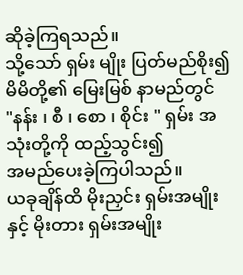ဆိုခဲ့ကြရသည်။
သို့သော် ရှမ်း မျိုး ပြတ်မည်စိုး၍ မိမိတို့၏ မြေးမြစ် နာမည်တွင်
"နန်း ၊ စီ ၊ စော ၊ စိုင်း " ရှမ်း အသုံးတို့ကို ထည့်သွင်း၍
အမည်ပေးခဲ့ကြပါသည်။
ယခုချိန်ထိ မိုးညှင်း ရှမ်းအမျိုးနှင့် မိုးတား ရှမ်းအမျိုး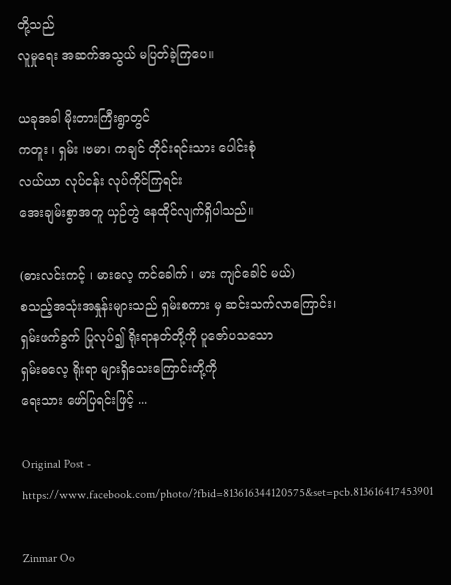တို့သည်
လူမှုရေး အဆက်အသွယ် မပြတ်ခဲ့ကြပေ။

ယခုအခါ မိုးတားကြီးရွာတွင်
ကတူး ၊ ရှမ်း ၊ဗမာ၊ ကချင် တိုင်းရင်းသား ပေါင်းစုံ
လယ်ယာ လုပ်ငန်း လုပ်ကိုင်ကြရင်း
အေးချမ်းစွာအတူ ယှဉ်တွဲ နေထိုင်လျက်ရှိပါသည်။

(ဓားလင်းကင့် ၊ မားလေ့ ကင်ခေါက် ၊ မား ကျင်ခေါင် မယ်)
စသည့်အသုံးအနှုန်းများသည် ရှမ်းစကား မှ ဆင်းသက်လာကြောင်း၊
ရှမ်းဖက်ခွက် ပြုလုပ်၍ ရိုးရာနတ်တို့ကို ပူဇော်ပသသော
ရှမ်းဓလေ့ ရိုးရာ များရှိသေးကြောင်းတို့ကို
ရေးသား ဖော်ပြရင်းဖြင့် ...

Original Post - https://www.facebook.com/photo/?fbid=813616344120575&set=pcb.813616417453901

Zinmar Oo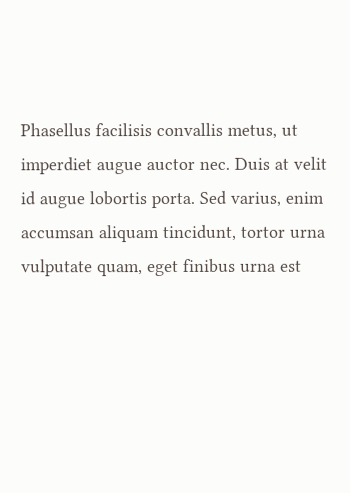Phasellus facilisis convallis metus, ut imperdiet augue auctor nec. Duis at velit id augue lobortis porta. Sed varius, enim accumsan aliquam tincidunt, tortor urna vulputate quam, eget finibus urna est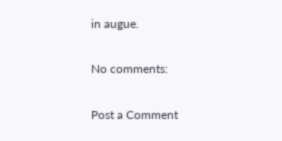in augue.

No comments:

Post a Comment